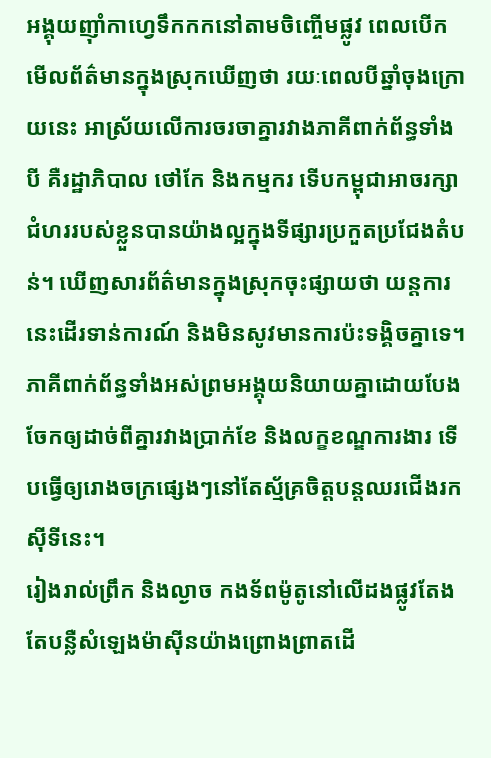អង្គុយញ៉ាំកាហ្វេទឹកកកនៅតាមចិញ្ចើមផ្លូវ ពេលបើកមើលព័ត៌មានក្នុងស្រុកឃើញថា រយៈពេលបីឆ្នាំចុងក្រោយនេះ អាស្រ័យលើការចរចាគ្នារវាងភាគីពាក់ព័ន្ធទាំងបី គឺរដ្ឋាភិបាល ថៅកែ និងកម្មករ ទើបកម្ពុជាអាចរក្សាជំហររបស់ខ្លួនបានយ៉ាងល្អក្នុងទីផ្សារប្រកួតប្រជែងតំបន់។ ឃើញសារព័ត៌មានក្នុងស្រុកចុះផ្សាយថា យន្តការនេះដើរទាន់ការណ៍ និងមិនសូវមានការប៉ះទង្គិចគ្នាទេ។ ភាគីពាក់ព័ន្ធទាំងអស់ព្រមអង្គុយនិយាយគ្នាដោយបែងចែកឲ្យដាច់ពីគ្នារវាងប្រាក់ខែ និងលក្ខខណ្ឌការងារ ទើបធ្វើឲ្យរោងចក្រផ្សេងៗនៅតែស្ម័គ្រចិត្តបន្តឈរជើងរកស៊ីទីនេះ។
រៀងរាល់ព្រឹក និងល្ងាច កងទ័ពម៉ូតូនៅលើដងផ្លូវតែងតែបន្លឺសំឡេងម៉ាស៊ីនយ៉ាងព្រោងព្រាតដើ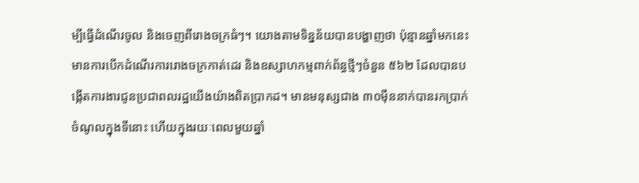ម្បីធ្វើដំណើរចូល និងចេញពីរោងចក្រធំៗ។ យោងតាមទិន្នន័យបានបង្ហាញថា ប៉ុន្មានឆ្នាំមកនេះ មានការបើកដំណើរការរោងចក្រកាត់ដេរ និងឧស្សាហកម្មពាក់ព័ន្ធថ្មីៗចំនួន ៥៦២ ដែលបានបង្កើតការងារជូនប្រជាពលរដ្ឋយើងយ៉ាងពិតប្រាកដ។ មានមនុស្សជាង ៣០ម៉ឺននាក់បានរកប្រាក់ចំណូលក្នុងទីនោះ ហើយក្នុងរយៈពេលមួយឆ្នាំ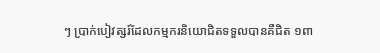ៗ ប្រាក់បៀវត្សរ៍ដែលកម្មករនិយោជិតទទួលបានគឺជិត ១ពា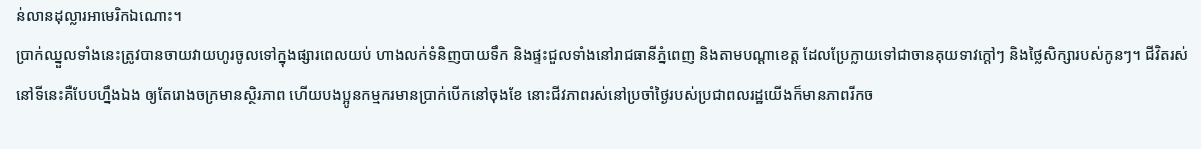ន់លានដុល្លារអាមេរិកឯណោះ។
ប្រាក់ឈ្នួលទាំងនេះត្រូវបានចាយវាយហូរចូលទៅក្នុងផ្សារពេលយប់ ហាងលក់ទំនិញបាយទឹក និងផ្ទះជួលទាំងនៅរាជធានីភ្នំពេញ និងតាមបណ្តាខេត្ត ដែលប្រែក្លាយទៅជាចានគុយទាវក្តៅៗ និងថ្លៃសិក្សារបស់កូនៗ។ ជីវិតរស់នៅទីនេះគឺបែបហ្នឹងឯង ឲ្យតែរោងចក្រមានស្ថិរភាព ហើយបងប្អូនកម្មករមានប្រាក់បើកនៅចុងខែ នោះជីវភាពរស់នៅប្រចាំថ្ងៃរបស់ប្រជាពលរដ្ឋយើងក៏មានភាពរីកច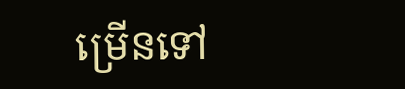ម្រើនទៅ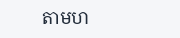តាមហ